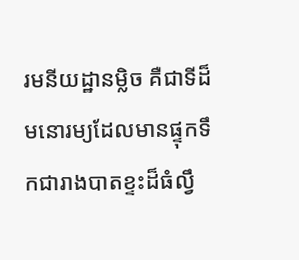រមនីយដ្ឋានម្លិច គឺជាទីដ៏មនោរម្យដែលមានផ្ទុកទឹកជារាងបាតខ្ទះដ៏ធំល្វឹ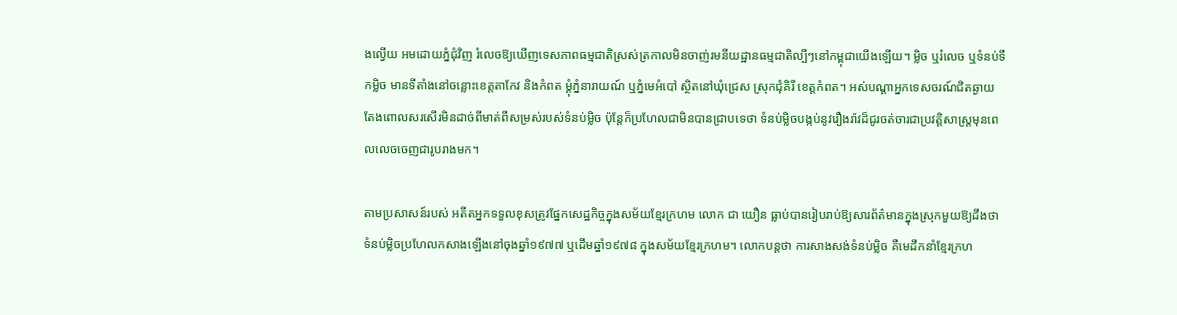ងល្វើយ អមដោយភ្នំជុំវិញ រំលេចឱ្យឃើញទេសភាពធម្មជាតិស្រស់ត្រកាលមិនចាញ់រមនីយដ្ឋានធម្មជាតិល្បីៗនៅកម្ពុជាយើងឡើយ។ ម្លិច ឬរំលេច ឬទំនប់ទឹកម្លិច មានទីតាំងនៅចន្លោះខេត្តតាកែវ និងកំពត ម្ដុំភ្នំនារាយណ៍ ឬភ្នំមេអំបៅ ស្ថិតនៅឃុំជ្រេស ស្រុកជុំគិរី ខេត្តកំពត។ អស់បណ្ដាអ្នកទេសចរណ៍ជិតឆ្ងាយ តែងពោលសរសើរមិនដាច់ពីមាត់ពីសម្រស់របស់ទំនប់ម្លិច ប៉ុន្តែក៏ប្រហែលជាមិនបានជ្រាបទេថា ទំនប់ម្លិចបង្កប់នូវរឿងរ៉ាវដ៏ជូរចត់ចារជាប្រវត្តិសាស្រ្តមុនពេលលេចចេញជារូបរាងមក។

តាមប្រសាសន៍របស់ អតីតអ្នកទទួលខុសត្រូវផ្នែកសេដ្ឋកិច្ចក្នុងសម័យខ្មែរក្រហម លោក ជា យឿន ធ្លាប់បានរៀបរាប់ឱ្យសារព័ត៌មានក្នុងស្រុកមួយឱ្យដឹងថា ទំនប់ម្លិចប្រហែលកសាងឡើងនៅចុងឆ្នាំ១៩៧៧ ឬដើមឆ្នាំ១៩៧៨ ក្នុងសម័យខ្មែរក្រហម។ លោកបន្តថា ការសាងសង់ទំនប់ម្លិច គឺមេដឹកនាំខ្មែរក្រហ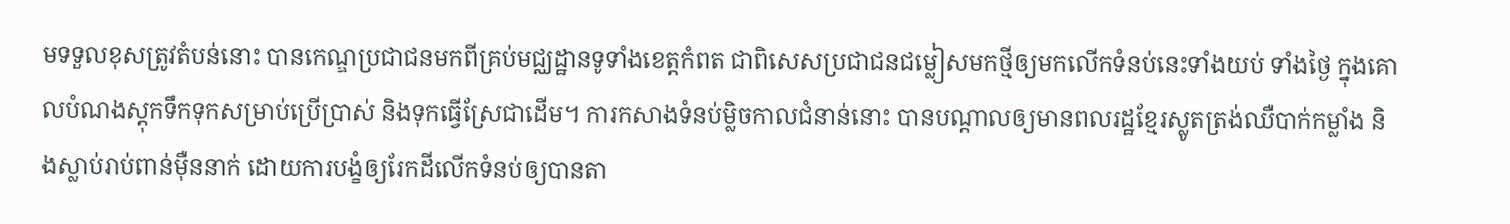មទទួលខុសត្រូវតំបន់នោះ បានកេណ្ឌប្រជាជនមកពីគ្រប់មជ្ឈដ្ឋានទូទាំងខេត្តកំពត ជាពិសេសប្រជាជនជម្លៀសមកថ្មីឲ្យមកលើកទំនប់នេះទាំងយប់ ទាំងថ្ងៃ ក្នុងគោលបំណងស្តុកទឹកទុកសម្រាប់ប្រើប្រាស់ និងទុកធ្វើស្រែជាដើម។ ការកសាងទំនប់ម្លិចកាលជំនាន់នោះ បានបណ្ដាលឲ្យមានពលរដ្ឋខ្មែរស្លូតត្រង់ឈឺបាក់កម្លាំង និងស្លាប់រាប់ពាន់ម៉ឺននាក់ ដោយការបង្ខំឲ្យរែកដីលើកទំនប់ឲ្យបានតា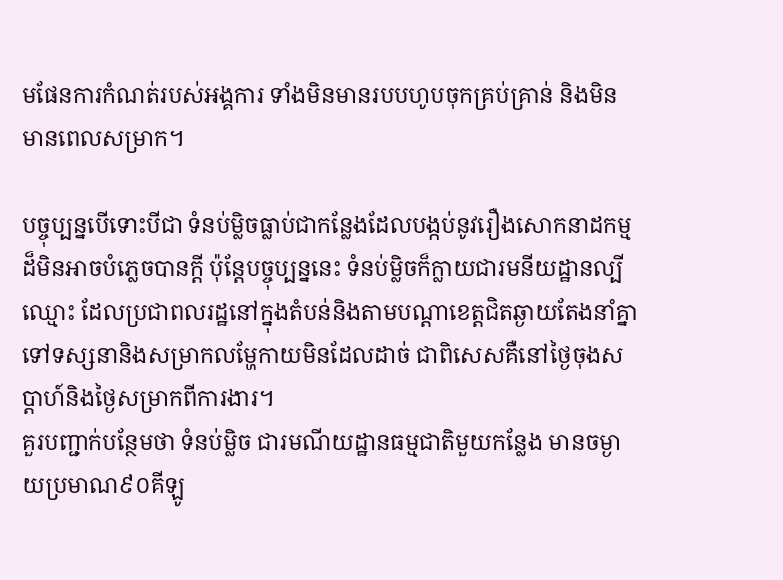មផែនការកំណត់របស់អង្គការ ទាំងមិនមានរបបហូបចុកគ្រប់គ្រាន់ និងមិនមានពេលសម្រាក។

បច្ចុប្បន្នបើទោះបីជា ទំនប់ម្លិចធ្លាប់ជាកន្លែងដែលបង្កប់នូវរឿងសោកនាដកម្មដ៏មិនអាចបំភ្លេចបានក្ដី ប៉ុន្តែបច្ចុប្បន្ននេះ ទំនប់ម្លិចក៏ក្លាយជារមនីយដ្ឋានល្បីឈ្មោះ ដែលប្រជាពលរដ្ឋនៅក្នុងតំបន់និងតាមបណ្ដាខេត្តជិតឆ្ងាយតែងនាំគ្នាទៅទស្សនានិងសម្រាកលម្ហែកាយមិនដែលដាច់ ជាពិសេសគឺនៅថ្ងៃចុងសប្ដាហ៍និងថ្ងៃសម្រាកពីការងារ។
គួរបញ្ជាក់បន្ថែមថា ទំនប់ម្លិច ជារមណីយដ្ឋានធម្មជាតិមួយកន្លែង មានចម្ងាយប្រមាណ៩០គីឡូ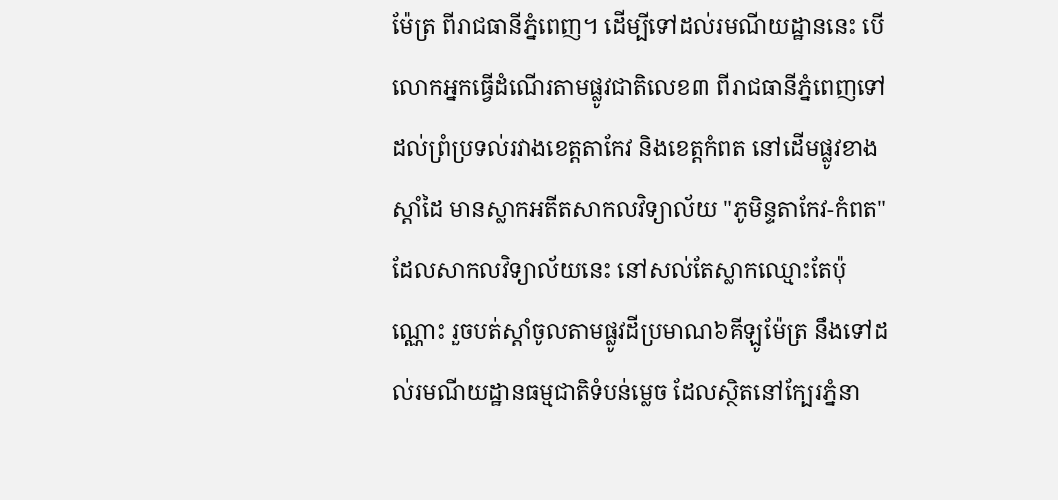ម៉ែត្រ ពីរាជធានីភ្នំពេញ។ ដើម្បីទៅដល់រមណីយដ្ឋាននេះ បើលោកអ្នកធ្វើដំណើរតាមផ្លូវជាតិលេខ៣ ពីរាជធានីភ្នំពេញទៅ ដល់ព្រំប្រទល់រវាងខេត្តតាកែវ និងខេត្តកំពត នៅដើមផ្លូវខាងស្តាំដៃ មានស្លាកអតីតសាកលវិទ្យាល័យ "ភូមិន្ទតាកែវ-កំពត" ដែលសាកលវិទ្យាល័យនេះ នៅសល់តែស្លាកឈ្មោះតែប៉ុណ្ណោះ រួចបត់ស្តាំចូលតាមផ្លូវដីប្រមាណ៦គីឡូម៉ែត្រ នឹងទៅដល់រមណីយដ្ឋានធម្មជាតិទំបន់ម្លេច ដែលស្ថិតនៅក្បែរភ្នំនា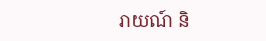រាយណ៍ និ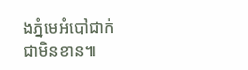ងភ្នំមេអំបៅជាក់ជាមិនខាន៕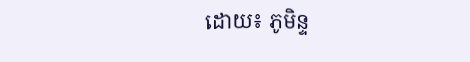ដោយ៖ ភូមិន្ទ